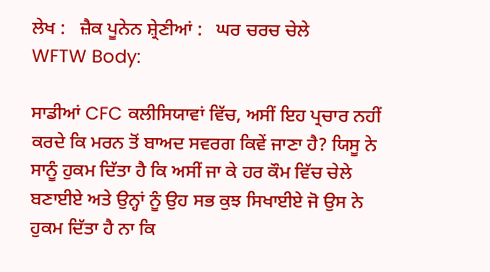ਲੇਖ :   ਜ਼ੈਕ ਪੂਨੇਨ ਸ਼੍ਰੇਣੀਆਂ :   ਘਰ ਚਰਚ ਚੇਲੇ
WFTW Body:

ਸਾਡੀਆਂ CFC ਕਲੀਸਿਯਾਵਾਂ ਵਿੱਚ, ਅਸੀਂ ਇਹ ਪ੍ਰਚਾਰ ਨਹੀਂ ਕਰਦੇ ਕਿ ਮਰਨ ਤੋਂ ਬਾਅਦ ਸਵਰਗ ਕਿਵੇਂ ਜਾਣਾ ਹੈ? ਯਿਸੂ ਨੇ ਸਾਨੂੰ ਹੁਕਮ ਦਿੱਤਾ ਹੈ ਕਿ ਅਸੀਂ ਜਾ ਕੇ ਹਰ ਕੌਮ ਵਿੱਚ ਚੇਲੇ ਬਣਾਈਏ ਅਤੇ ਉਨ੍ਹਾਂ ਨੂੰ ਉਹ ਸਭ ਕੁਝ ਸਿਖਾਈਏ ਜੋ ਉਸ ਨੇ ਹੁਕਮ ਦਿੱਤਾ ਹੈ ਨਾ ਕਿ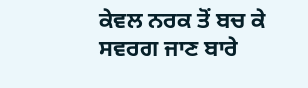ਕੇਵਲ ਨਰਕ ਤੋਂ ਬਚ ਕੇ ਸਵਰਗ ਜਾਣ ਬਾਰੇ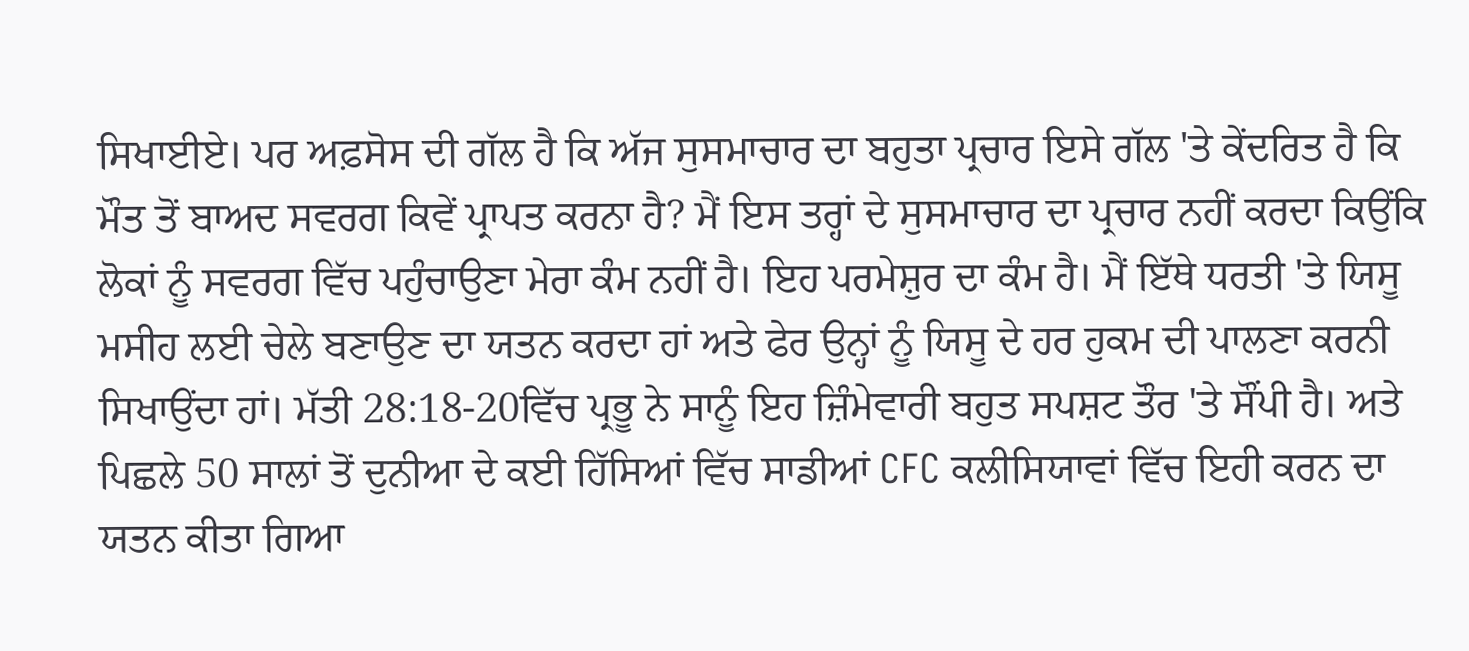ਸਿਖਾਈਏ। ਪਰ ਅਫ਼ਸੋਸ ਦੀ ਗੱਲ ਹੈ ਕਿ ਅੱਜ ਸੁਸਮਾਚਾਰ ਦਾ ਬਹੁਤਾ ਪ੍ਰਚਾਰ ਇਸੇ ਗੱਲ 'ਤੇ ਕੇਂਦਰਿਤ ਹੈ ਕਿ ਮੌਤ ਤੋਂ ਬਾਅਦ ਸਵਰਗ ਕਿਵੇਂ ਪ੍ਰਾਪਤ ਕਰਨਾ ਹੈ? ਮੈਂ ਇਸ ਤਰ੍ਹਾਂ ਦੇ ਸੁਸਮਾਚਾਰ ਦਾ ਪ੍ਰਚਾਰ ਨਹੀਂ ਕਰਦਾ ਕਿਉਂਕਿ ਲੋਕਾਂ ਨੂੰ ਸਵਰਗ ਵਿੱਚ ਪਹੁੰਚਾਉਣਾ ਮੇਰਾ ਕੰਮ ਨਹੀਂ ਹੈ। ਇਹ ਪਰਮੇਸ਼ੁਰ ਦਾ ਕੰਮ ਹੈ। ਮੈਂ ਇੱਥੇ ਧਰਤੀ 'ਤੇ ਯਿਸੂ ਮਸੀਹ ਲਈ ਚੇਲੇ ਬਣਾਉਣ ਦਾ ਯਤਨ ਕਰਦਾ ਹਾਂ ਅਤੇ ਫੇਰ ਉਨ੍ਹਾਂ ਨੂੰ ਯਿਸੂ ਦੇ ਹਰ ਹੁਕਮ ਦੀ ਪਾਲਣਾ ਕਰਨੀ ਸਿਖਾਉਂਦਾ ਹਾਂ। ਮੱਤੀ 28:18-20ਵਿੱਚ ਪ੍ਰਭੂ ਨੇ ਸਾਨੂੰ ਇਹ ਜ਼ਿੰਮੇਵਾਰੀ ਬਹੁਤ ਸਪਸ਼ਟ ਤੌਰ 'ਤੇ ਸੌਂਪੀ ਹੈ। ਅਤੇ ਪਿਛਲੇ 50 ਸਾਲਾਂ ਤੋਂ ਦੁਨੀਆ ਦੇ ਕਈ ਹਿੱਸਿਆਂ ਵਿੱਚ ਸਾਡੀਆਂ CFC ਕਲੀਸਿਯਾਵਾਂ ਵਿੱਚ ਇਹੀ ਕਰਨ ਦਾ ਯਤਨ ਕੀਤਾ ਗਿਆ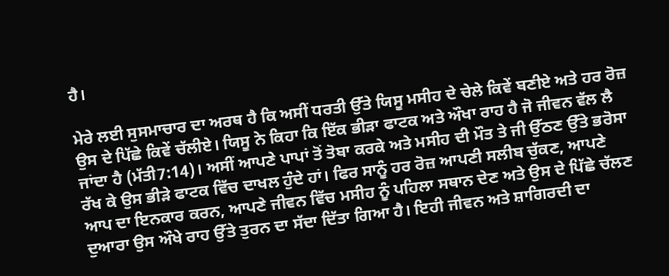ਹੈ।

ਮੇਰੇ ਲਈ ਸੁਸਮਾਚਾਰ ਦਾ ਅਰਥ ਹੈ ਕਿ ਅਸੀਂ ਧਰਤੀ ਉੱਤੇ ਯਿਸੂ ਮਸੀਹ ਦੇ ਚੇਲੇ ਕਿਵੇਂ ਬਣੀਏ ਅਤੇ ਹਰ ਰੋਜ਼ ਉਸ ਦੇ ਪਿੱਛੇ ਕਿਵੇਂ ਚੱਲੀਏ। ਯਿਸੂ ਨੇ ਕਿਹਾ ਕਿ ਇੱਕ ਭੀੜਾ ਫਾਟਕ ਅਤੇ ਔਖਾ ਰਾਹ ਹੈ ਜੋ ਜੀਵਨ ਵੱਲ ਲੈ ਜਾਂਦਾ ਹੈ (ਮੱਤੀ7:14)। ਅਸੀਂ ਆਪਣੇ ਪਾਪਾਂ ਤੋਂ ਤੋਬਾ ਕਰਕੇ ਅਤੇ ਮਸੀਹ ਦੀ ਮੌਤ ਤੇ ਜੀ ਉੱਠਣ ਉੱਤੇ ਭਰੋਸਾ ਰੱਖ ਕੇ ਉਸ ਭੀੜੇ ਫਾਟਕ ਵਿੱਚ ਦਾਖਲ ਹੁੰਦੇ ਹਾਂ। ਫਿਰ ਸਾਨੂੰ ਹਰ ਰੋਜ਼ ਆਪਣੀ ਸਲੀਬ ਚੁੱਕਣ, ਆਪਣੇ ਆਪ ਦਾ ਇਨਕਾਰ ਕਰਨ, ਆਪਣੇ ਜੀਵਨ ਵਿੱਚ ਮਸੀਹ ਨੂੰ ਪਹਿਲਾ ਸਥਾਨ ਦੇਣ ਅਤੇ ਉਸ ਦੇ ਪਿੱਛੇ ਚੱਲਣ ਦੁਆਰਾ ਉਸ ਔਖੇ ਰਾਹ ਉੱਤੇ ਤੁਰਨ ਦਾ ਸੱਦਾ ਦਿੱਤਾ ਗਿਆ ਹੈ। ਇਹੀ ਜੀਵਨ ਅਤੇ ਸ਼ਾਗਿਰਦੀ ਦਾ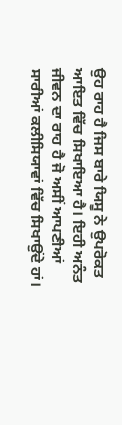ਉਹ ਰਾਹ ਹੈ ਜਿਸ ਬਾਰੇ ਯਿਸੂ ਨੇ ਉਪਰੋਕਤ ਆਇਤ ਵਿੱਚ ਸਿਖਾਇਆ ਹੈ। ਇਹੀ ਅਨੰਤ ਜੀਵਨ ਦਾ ਰਾਹ ਹੈ ਜੋ ਅਸੀਂ ਆਪਣੀਆਂ ਸਾਰੀਆਂ ਕਲੀਸਿਯਾਵਾਂ ਵਿੱਚ ਸਿਖਾਉਂਦੇ ਹਾਂ।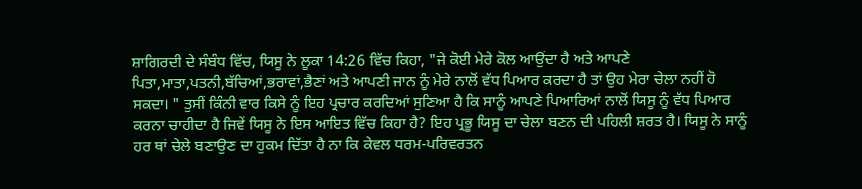ਸ਼ਾਗਿਰਦੀ ਦੇ ਸੰਬੰਧ ਵਿੱਚ, ਯਿਸੂ ਨੇ ਲੂਕਾ 14:26 ਵਿੱਚ ਕਿਹਾ, "ਜੇ ਕੋਈ ਮੇਰੇ ਕੋਲ ਆਉਂਦਾ ਹੈ ਅਤੇ ਆਪਣੇ ਪਿਤਾ,ਮਾਤਾ,ਪਤਨੀ,ਬੱਚਿਆਂ,ਭਰਾਵਾਂ,ਭੈਣਾਂ ਅਤੇ ਆਪਣੀ ਜਾਨ ਨੂੰ ਮੇਰੇ ਨਾਲੋਂ ਵੱਧ ਪਿਆਰ ਕਰਦਾ ਹੈ ਤਾਂ ਉਹ ਮੇਰਾ ਚੇਲਾ ਨਹੀਂ ਹੋ ਸਕਦਾ। " ਤੁਸੀਂ ਕਿੰਨੀ ਵਾਰ ਕਿਸੇ ਨੂੰ ਇਹ ਪ੍ਰਚਾਰ ਕਰਦਿਆਂ ਸੁਣਿਆ ਹੈ ਕਿ ਸਾਨੂੰ ਆਪਣੇ ਪਿਆਰਿਆਂ ਨਾਲੋਂ ਯਿਸੂ ਨੂੰ ਵੱਧ ਪਿਆਰ ਕਰਨਾ ਚਾਹੀਦਾ ਹੈ ਜਿਵੇਂ ਯਿਸੂ ਨੇ ਇਸ ਆਇਤ ਵਿੱਚ ਕਿਹਾ ਹੈ? ਇਹ ਪ੍ਰਭੂ ਯਿਸੂ ਦਾ ਚੇਲਾ ਬਣਨ ਦੀ ਪਹਿਲੀ ਸ਼ਰਤ ਹੈ। ਯਿਸੂ ਨੇ ਸਾਨੂੰ ਹਰ ਥਾਂ ਚੇਲੇ ਬਣਾਉਣ ਦਾ ਹੁਕਮ ਦਿੱਤਾ ਹੈ ਨਾ ਕਿ ਕੇਵਲ ਧਰਮ-ਪਰਿਵਰਤਨ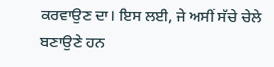ਕਰਵਾਉਣ ਦਾ। ਇਸ ਲਈ, ਜੇ ਅਸੀਂ ਸੱਚੇ ਚੇਲੇ ਬਣਾਉਣੇ ਹਨ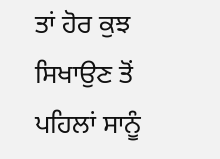ਤਾਂ ਹੋਰ ਕੁਝ ਸਿਖਾਉਣ ਤੋਂ ਪਹਿਲਾਂ ਸਾਨੂੰ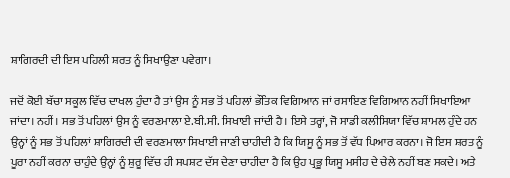ਸ਼ਾਗਿਰਦੀ ਦੀ ਇਸ ਪਹਿਲੀ ਸ਼ਰਤ ਨੂੰ ਸਿਖਾਉਣਾ ਪਵੇਗਾ।

ਜਦੋਂ ਕੋਈ ਬੱਚਾ ਸਕੂਲ ਵਿੱਚ ਦਾਖਲ ਹੁੰਦਾ ਹੈ ਤਾਂ ਉਸ ਨੂੰ ਸਭ ਤੋਂ ਪਹਿਲਾਂ ਭੌਤਿਕ ਵਿਗਿਆਨ ਜਾਂ ਰਸਾਇਣ ਵਿਗਿਆਨ ਨਹੀਂ ਸਿਖਾਇਆ ਜਾਂਦਾ। ਨਹੀਂ। ਸਭ ਤੋਂ ਪਹਿਲਾਂ ਉਸ ਨੂੰ ਵਰਣਮਾਲਾ ਏ.ਬੀ.ਸੀ. ਸਿਖਾਈ ਜਾਂਦੀ ਹੈ। ਇਸੇ ਤਰ੍ਹਾਂ, ਜੋ ਸਾਡੀ ਕਲੀਸਿਯਾ ਵਿੱਚ ਸ਼ਾਮਲ ਹੁੰਦੇ ਹਨ ਉਨ੍ਹਾਂ ਨੂੰ ਸਭ ਤੋਂ ਪਹਿਲਾਂ ਸ਼ਾਗਿਰਦੀ ਦੀ ਵਰਣਮਾਲਾ ਸਿਖਾਈ ਜਾਣੀ ਚਾਹੀਦੀ ਹੈ ਕਿ ਯਿਸੂ ਨੂੰ ਸਭ ਤੋਂ ਵੱਧ ਪਿਆਰ ਕਰਨਾ। ਜੋ ਇਸ ਸ਼ਰਤ ਨੂੰ ਪੂਰਾ ਨਹੀਂ ਕਰਨਾ ਚਾਹੁੰਦੇ ਉਨ੍ਹਾਂ ਨੂੰ ਸ਼ੁਰੂ ਵਿੱਚ ਹੀ ਸਪਸ਼ਟ ਦੱਸ ਦੇਣਾ ਚਾਹੀਦਾ ਹੈ ਕਿ ਉਹ ਪ੍ਰਭੂ ਯਿਸੂ ਮਸੀਹ ਦੇ ਚੇਲੇ ਨਹੀਂ ਬਣ ਸਕਦੇ। ਅਤੇ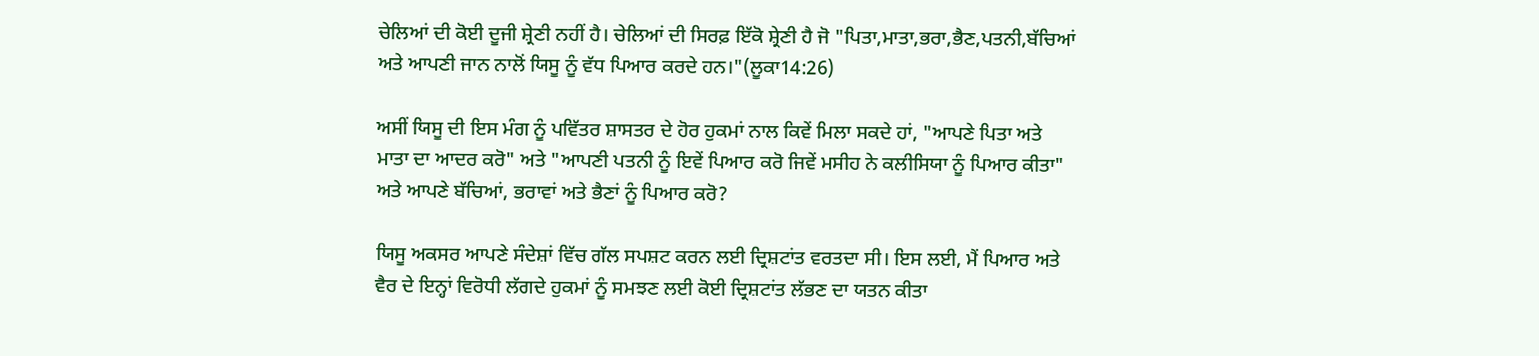ਚੇਲਿਆਂ ਦੀ ਕੋਈ ਦੂਜੀ ਸ਼੍ਰੇਣੀ ਨਹੀਂ ਹੈ। ਚੇਲਿਆਂ ਦੀ ਸਿਰਫ਼ ਇੱਕੋ ਸ਼੍ਰੇਣੀ ਹੈ ਜੋ "ਪਿਤਾ,ਮਾਤਾ,ਭਰਾ,ਭੈਣ,ਪਤਨੀ,ਬੱਚਿਆਂ ਅਤੇ ਆਪਣੀ ਜਾਨ ਨਾਲੋਂ ਯਿਸੂ ਨੂੰ ਵੱਧ ਪਿਆਰ ਕਰਦੇ ਹਨ।"(ਲੂਕਾ14:26)

ਅਸੀਂ ਯਿਸੂ ਦੀ ਇਸ ਮੰਗ ਨੂੰ ਪਵਿੱਤਰ ਸ਼ਾਸਤਰ ਦੇ ਹੋਰ ਹੁਕਮਾਂ ਨਾਲ ਕਿਵੇਂ ਮਿਲਾ ਸਕਦੇ ਹਾਂ, "ਆਪਣੇ ਪਿਤਾ ਅਤੇ ਮਾਤਾ ਦਾ ਆਦਰ ਕਰੋ" ਅਤੇ "ਆਪਣੀ ਪਤਨੀ ਨੂੰ ਇਵੇਂ ਪਿਆਰ ਕਰੋ ਜਿਵੇਂ ਮਸੀਹ ਨੇ ਕਲੀਸਿਯਾ ਨੂੰ ਪਿਆਰ ਕੀਤਾ" ਅਤੇ ਆਪਣੇ ਬੱਚਿਆਂ, ਭਰਾਵਾਂ ਅਤੇ ਭੈਣਾਂ ਨੂੰ ਪਿਆਰ ਕਰੋ?

ਯਿਸੂ ਅਕਸਰ ਆਪਣੇ ਸੰਦੇਸ਼ਾਂ ਵਿੱਚ ਗੱਲ ਸਪਸ਼ਟ ਕਰਨ ਲਈ ਦ੍ਰਿਸ਼ਟਾਂਤ ਵਰਤਦਾ ਸੀ। ਇਸ ਲਈ, ਮੈਂ ਪਿਆਰ ਅਤੇ ਵੈਰ ਦੇ ਇਨ੍ਹਾਂ ਵਿਰੋਧੀ ਲੱਗਦੇ ਹੁਕਮਾਂ ਨੂੰ ਸਮਝਣ ਲਈ ਕੋਈ ਦ੍ਰਿਸ਼ਟਾਂਤ ਲੱਭਣ ਦਾ ਯਤਨ ਕੀਤਾ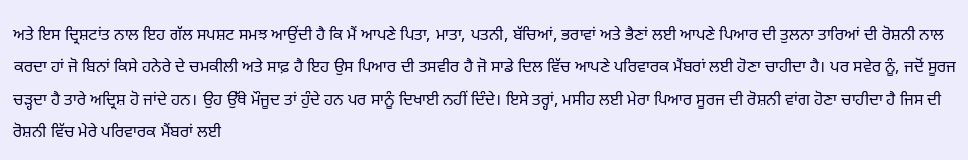ਅਤੇ ਇਸ ਦ੍ਰਿਸ਼ਟਾਂਤ ਨਾਲ ਇਹ ਗੱਲ ਸਪਸ਼ਟ ਸਮਝ ਆਉਂਦੀ ਹੈ ਕਿ ਮੈਂ ਆਪਣੇ ਪਿਤਾ, ਮਾਤਾ, ਪਤਨੀ, ਬੱਚਿਆਂ, ਭਰਾਵਾਂ ਅਤੇ ਭੈਣਾਂ ਲਈ ਆਪਣੇ ਪਿਆਰ ਦੀ ਤੁਲਨਾ ਤਾਰਿਆਂ ਦੀ ਰੋਸ਼ਨੀ ਨਾਲ ਕਰਦਾ ਹਾਂ ਜੋ ਬਿਨਾਂ ਕਿਸੇ ਹਨੇਰੇ ਦੇ ਚਮਕੀਲੀ ਅਤੇ ਸਾਫ਼ ਹੈ ਇਹ ਉਸ ਪਿਆਰ ਦੀ ਤਸਵੀਰ ਹੈ ਜੋ ਸਾਡੇ ਦਿਲ ਵਿੱਚ ਆਪਣੇ ਪਰਿਵਾਰਕ ਮੈਂਬਰਾਂ ਲਈ ਹੋਣਾ ਚਾਹੀਦਾ ਹੈ। ਪਰ ਸਵੇਰ ਨੂੰ, ਜਦੋਂ ਸੂਰਜ ਚੜ੍ਹਦਾ ਹੈ ਤਾਰੇ ਅਦ੍ਰਿਸ਼ ਹੋ ਜਾਂਦੇ ਹਨ। ਉਹ ਉੱਥੇ ਮੌਜੂਦ ਤਾਂ ਹੁੰਦੇ ਹਨ ਪਰ ਸਾਨੂੰ ਦਿਖਾਈ ਨਹੀਂ ਦਿੰਦੇ। ਇਸੇ ਤਰ੍ਹਾਂ, ਮਸੀਹ ਲਈ ਮੇਰਾ ਪਿਆਰ ਸੂਰਜ ਦੀ ਰੋਸ਼ਨੀ ਵਾਂਗ ਹੋਣਾ ਚਾਹੀਦਾ ਹੈ ਜਿਸ ਦੀ ਰੋਸ਼ਨੀ ਵਿੱਚ ਮੇਰੇ ਪਰਿਵਾਰਕ ਮੈਂਬਰਾਂ ਲਈ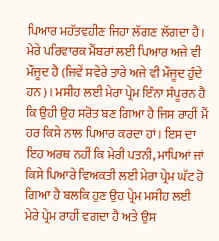ਪਿਆਰ ਮਹੱਤਵਹੀਣ ਜਿਹਾ ਲੱਗਣ ਲੱਗਦਾ ਹੈ। ਮੇਰੇ ਪਰਿਵਾਰਕ ਮੈਂਬਰਾਂ ਲਈ ਪਿਆਰ ਅਜੇ ਵੀ ਮੌਜੂਦ ਹੈ (ਜਿਵੇਂ ਸਵੇਰੇ ਤਾਰੇ ਅਜੇ ਵੀ ਮੌਜੂਦ ਹੁੰਦੇ ਹਨ)। ਮਸੀਹ ਲਈ ਮੇਰਾ ਪ੍ਰੇਮ ਇੰਨਾ ਸੰਪੂਰਨ ਹੈ ਕਿ ਉਹੀ ਉਹ ਸਰੋਤ ਬਣ ਗਿਆ ਹੈ ਜਿਸ ਰਾਹੀਂ ਮੈਂ ਹਰ ਕਿਸੇ ਨਾਲ ਪਿਆਰ ਕਰਦਾ ਹਾਂ। ਇਸ ਦਾ ਇਹ ਅਰਥ ਨਹੀਂ ਕਿ ਮੇਰੀ ਪਤਨੀ, ਮਾਪਿਆਂ ਜਾਂ ਕਿਸੇ ਪਿਆਰੇ ਵਿਅਕਤੀ ਲਈ ਮੇਰਾ ਪ੍ਰੇਮ ਘੱਟ ਹੋ ਗਿਆ ਹੈ ਬਲਕਿ ਹੁਣ ਉਹ ਪ੍ਰੇਮ ਮਸੀਹ ਲਈ ਮੇਰੇ ਪ੍ਰੇਮ ਰਾਹੀਂ ਵਗਦਾ ਹੈ ਅਤੇ ਉਸ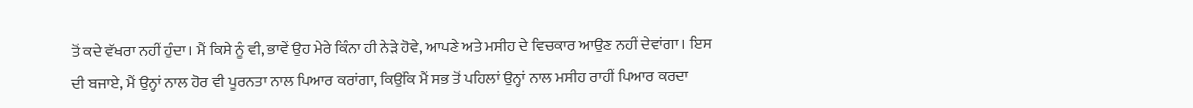ਤੋਂ ਕਦੇ ਵੱਖਰਾ ਨਹੀਂ ਹੁੰਦਾ। ਮੈਂ ਕਿਸੇ ਨੂੰ ਵੀ, ਭਾਵੇਂ ਉਹ ਮੇਰੇ ਕਿੰਨਾ ਹੀ ਨੇੜੇ ਹੋਵੇ, ਆਪਣੇ ਅਤੇ ਮਸੀਹ ਦੇ ਵਿਚਕਾਰ ਆਉਣ ਨਹੀਂ ਦੇਵਾਂਗਾ। ਇਸ ਦੀ ਬਜਾਏ, ਮੈਂ ਉਨ੍ਹਾਂ ਨਾਲ ਹੋਰ ਵੀ ਪੂਰਨਤਾ ਨਾਲ ਪਿਆਰ ਕਰਾਂਗਾ, ਕਿਉਂਕਿ ਮੈਂ ਸਭ ਤੋਂ ਪਹਿਲਾਂ ਉਨ੍ਹਾਂ ਨਾਲ ਮਸੀਹ ਰਾਹੀਂ ਪਿਆਰ ਕਰਦਾ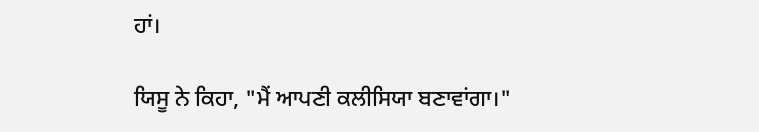ਹਾਂ।

ਯਿਸੂ ਨੇ ਕਿਹਾ, "ਮੈਂ ਆਪਣੀ ਕਲੀਸਿਯਾ ਬਣਾਵਾਂਗਾ।"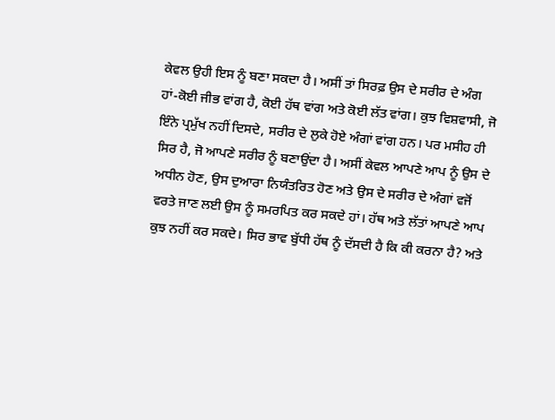ਕੇਵਲ ਉਹੀ ਇਸ ਨੂੰ ਬਣਾ ਸਕਦਾ ਹੈ। ਅਸੀਂ ਤਾਂ ਸਿਰਫ਼ ਉਸ ਦੇ ਸਰੀਰ ਦੇ ਅੰਗ ਹਾਂ-ਕੋਈ ਜੀਭ ਵਾਂਗ ਹੈ, ਕੋਈ ਹੱਥ ਵਾਂਗ ਅਤੇ ਕੋਈ ਲੱਤ ਵਾਂਗ। ਕੁਝ ਵਿਸ਼ਵਾਸੀ, ਜੋ ਇੰਨੇ ਪ੍ਰਮੁੱਖ ਨਹੀਂ ਦਿਸਦੇ, ਸਰੀਰ ਦੇ ਲੁਕੇ ਹੋਏ ਅੰਗਾਂ ਵਾਂਗ ਹਨ। ਪਰ ਮਸੀਹ ਹੀ ਸਿਰ ਹੈ, ਜੋ ਆਪਣੇ ਸਰੀਰ ਨੂੰ ਬਣਾਉਂਦਾ ਹੈ। ਅਸੀਂ ਕੇਵਲ ਆਪਣੇ ਆਪ ਨੂੰ ਉਸ ਦੇ ਅਧੀਨ ਹੋਣ, ਉਸ ਦੁਆਰਾ ਨਿਯੰਤਰਿਤ ਹੋਣ ਅਤੇ ਉਸ ਦੇ ਸਰੀਰ ਦੇ ਅੰਗਾਂ ਵਜੋਂ ਵਰਤੇ ਜਾਣ ਲਈ ਉਸ ਨੂੰ ਸਮਰਪਿਤ ਕਰ ਸਕਦੇ ਹਾਂ। ਹੱਥ ਅਤੇ ਲੱਤਾਂ ਆਪਣੇ ਆਪ ਕੁਝ ਨਹੀਂ ਕਰ ਸਕਦੇ। ਸਿਰ ਭਾਵ ਬੁੱਧੀ ਹੱਥ ਨੂੰ ਦੱਸਦੀ ਹੈ ਕਿ ਕੀ ਕਰਨਾ ਹੈ? ਅਤੇ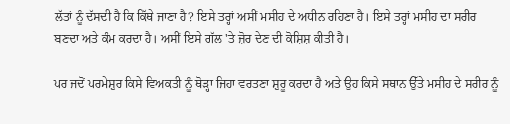ਲੱਤਾਂ ਨੂੰ ਦੱਸਦੀ ਹੈ ਕਿ ਕਿੱਥੇ ਜਾਣਾ ਹੈ? ਇਸੇ ਤਰ੍ਹਾਂ ਅਸੀਂ ਮਸੀਹ ਦੇ ਅਧੀਨ ਰਹਿਣਾ ਹੈ। ਇਸੇ ਤਰ੍ਹਾਂ ਮਸੀਹ ਦਾ ਸਰੀਰ ਬਣਦਾ ਅਤੇ ਕੰਮ ਕਰਦਾ ਹੈ। ਅਸੀਂ ਇਸੇ ਗੱਲ 'ਤੇ ਜ਼ੋਰ ਦੇਣ ਦੀ ਕੋਸ਼ਿਸ਼ ਕੀਤੀ ਹੈ।

ਪਰ ਜਦੋਂ ਪਰਮੇਸ਼ੁਰ ਕਿਸੇ ਵਿਅਕਤੀ ਨੂੰ ਥੋੜ੍ਹਾ ਜਿਹਾ ਵਰਤਣਾ ਸ਼ੁਰੂ ਕਰਦਾ ਹੈ ਅਤੇ ਉਹ ਕਿਸੇ ਸਥਾਨ ਉੱਤੇ ਮਸੀਹ ਦੇ ਸਰੀਰ ਨੂੰ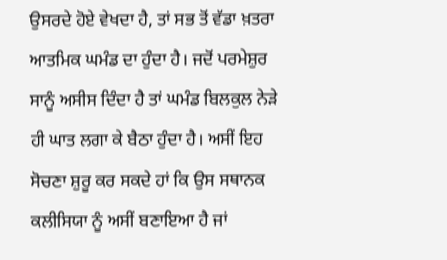ਉਸਰਦੇ ਹੋਏ ਵੇਖਦਾ ਹੈ, ਤਾਂ ਸਭ ਤੋਂ ਵੱਡਾ ਖ਼ਤਰਾ ਆਤਮਿਕ ਘਮੰਡ ਦਾ ਹੁੰਦਾ ਹੈ। ਜਦੋਂ ਪਰਮੇਸ਼ੁਰ ਸਾਨੂੰ ਅਸੀਸ ਦਿੰਦਾ ਹੈ ਤਾਂ ਘਮੰਡ ਬਿਲਕੁਲ ਨੇੜੇ ਹੀ ਘਾਤ ਲਗਾ ਕੇ ਬੈਠਾ ਹੁੰਦਾ ਹੈ। ਅਸੀਂ ਇਹ ਸੋਚਣਾ ਸ਼ੁਰੂ ਕਰ ਸਕਦੇ ਹਾਂ ਕਿ ਉਸ ਸਥਾਨਕ ਕਲੀਸਿਯਾ ਨੂੰ ਅਸੀਂ ਬਣਾਇਆ ਹੈ ਜਾਂ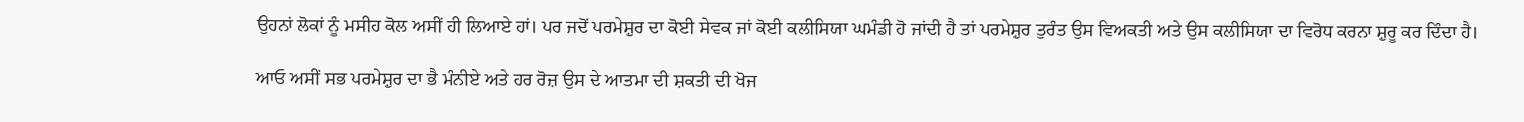ਉਹਨਾਂ ਲੋਕਾਂ ਨੂੰ ਮਸੀਹ ਕੋਲ ਅਸੀਂ ਹੀ ਲਿਆਏ ਹਾਂ। ਪਰ ਜਦੋਂ ਪਰਮੇਸ਼ੁਰ ਦਾ ਕੋਈ ਸੇਵਕ ਜਾਂ ਕੋਈ ਕਲੀਸਿਯਾ ਘਮੰਡੀ ਹੋ ਜਾਂਦੀ ਹੈ ਤਾਂ ਪਰਮੇਸ਼ੁਰ ਤੁਰੰਤ ਉਸ ਵਿਅਕਤੀ ਅਤੇ ਉਸ ਕਲੀਸਿਯਾ ਦਾ ਵਿਰੋਧ ਕਰਨਾ ਸ਼ੁਰੂ ਕਰ ਦਿੰਦਾ ਹੈ।

ਆਓ ਅਸੀਂ ਸਭ ਪਰਮੇਸ਼ੁਰ ਦਾ ਭੈ ਮੰਨੀਏ ਅਤੇ ਹਰ ਰੋਜ਼ ਉਸ ਦੇ ਆਤਮਾ ਦੀ ਸ਼ਕਤੀ ਦੀ ਖੋਜ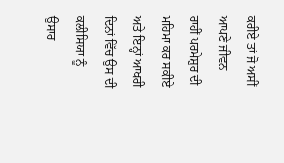ਕਰੀਏ ਤਾਂ ਜੋ ਅਸੀਂ ਆਪਣੇ ਜੀਵਨ ਰਾਹੀਂ ਪਰਮੇਸ਼ੁਰ ਦੀ ਮਹਿਮਾ ਕਰ ਸਕੀਏ ਅਤੇ ਇਨ੍ਹਾਂ ਆਖਰੀ ਦਿਨਾਂ ਵਿੱਚ ਉਸ ਦੀ ਕਲੀਸਿਯਾ ਨੂੰ ਉਸਾਰ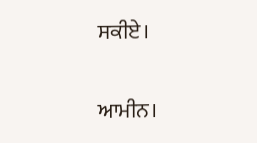ਸਕੀਏ।

ਆਮੀਨ।